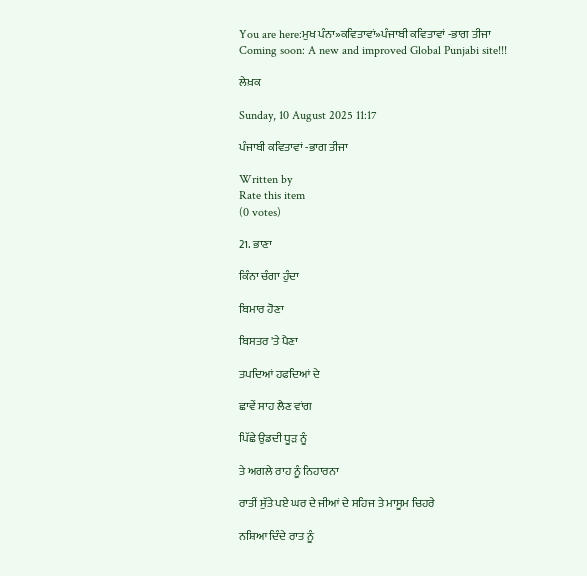You are here:ਮੁਖ ਪੰਨਾ»ਕਵਿਤਾਵਾਂ»ਪੰਜਾਬੀ ਕਵਿਤਾਵਾਂ -ਭਾਗ ਤੀਜਾ
Coming soon: A new and improved Global Punjabi site!!!

ਲੇਖ਼ਕ

Sunday, 10 August 2025 11:17

ਪੰਜਾਬੀ ਕਵਿਤਾਵਾਂ -ਭਾਗ ਤੀਜਾ

Written by
Rate this item
(0 votes)

21. ਭਾਣਾ

ਕਿੰਨਾ ਚੰਗਾ ਹੁੰਦਾ

ਬਿਮਾਰ ਹੋਣਾ

ਬਿਸਤਰ 'ਤੇ ਪੈਣਾ

ਤਪਦਿਆਂ ਹਫਦਿਆਂ ਦੇ

ਛਾਵੇਂ ਸਾਹ ਲੈਣ ਵਾਂਗ

ਪਿੱਛੇ ਉਡਦੀ ਧੂੜ ਨੂੰ

ਤੇ ਅਗਲੇ ਰਾਹ ਨੂੰ ਨਿਹਾਰਨਾ

ਰਾਤੀਂ ਸੁੱਤੇ ਪਏ ਘਰ ਦੇ ਜੀਆਂ ਦੇ ਸਹਿਜ ਤੇ ਮਾਸੂਮ ਚਿਹਰੇ

ਨਸ਼ਿਆ ਦਿੰਦੇ ਰਾਤ ਨੂੰ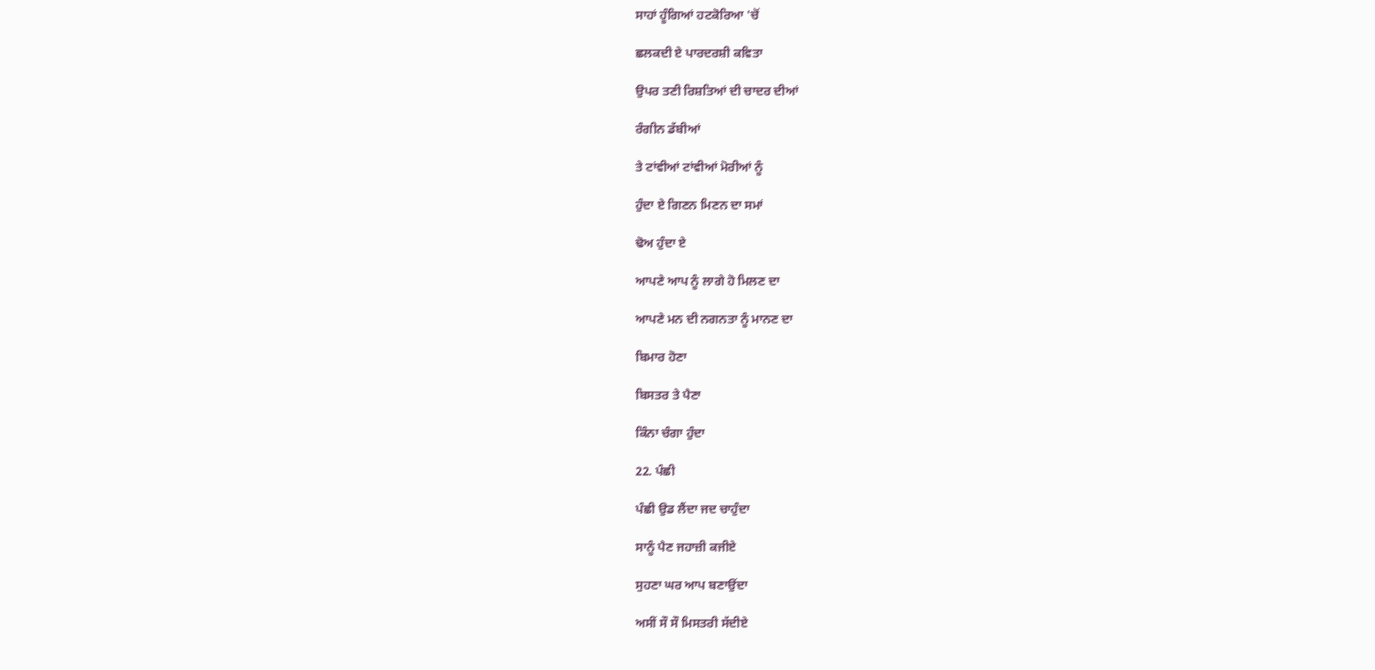ਸਾਹਾਂ ਹੂੰਗਿਆਂ ਹਟਕੋਰਿਆ 'ਚੋਂ

ਛਲਕਦੀ ਏ ਪਾਰਦਰਸ਼ੀ ਕਵਿਤਾ

ਉਪਰ ਤਣੀ ਰਿਸ਼ਤਿਆਂ ਦੀ ਚਾਦਰ ਦੀਆਂ

ਰੰਗੀਨ ਡੱਬੀਆਂ

ਤੇ ਟਾਂਵੀਆਂ ਟਾਂਵੀਆਂ ਮੋਰੀਆਂ ਨੂੰ

ਹੁੰਦਾ ਏ ਗਿਣਨ ਮਿਣਨ ਦਾ ਸਮਾਂ

ਢੋਅ ਹੁੰਦਾ ਏ

ਆਪਣੇ ਆਪ ਨੂੰ ਲਾਗੇ ਹੋ ਮਿਲਣ ਦਾ

ਆਪਣੇ ਮਨ ਦੀ ਨਗਨਤਾ ਨੂੰ ਮਾਨਣ ਦਾ

ਬਿਮਾਰ ਹੋਣਾ

ਬਿਸਤਰ ਤੇ ਪੈਣਾ

ਕਿੰਨਾ ਚੰਗਾ ਹੁੰਦਾ

22. ਪੰਛੀ

ਪੰਛੀ ਉਡ ਲੈਂਦਾ ਜਦ ਚਾਹੁੰਦਾ

ਸਾਨੂੰ ਪੈਣ ਜਹਾਜ਼ੀ ਕਜੀਏ

ਸੁਹਣਾ ਘਰ ਆਪ ਬਣਾਉਂਦਾ

ਅਸੀਂ ਸੌ ਸੌ ਮਿਸਤਰੀ ਸੱਦੀਏ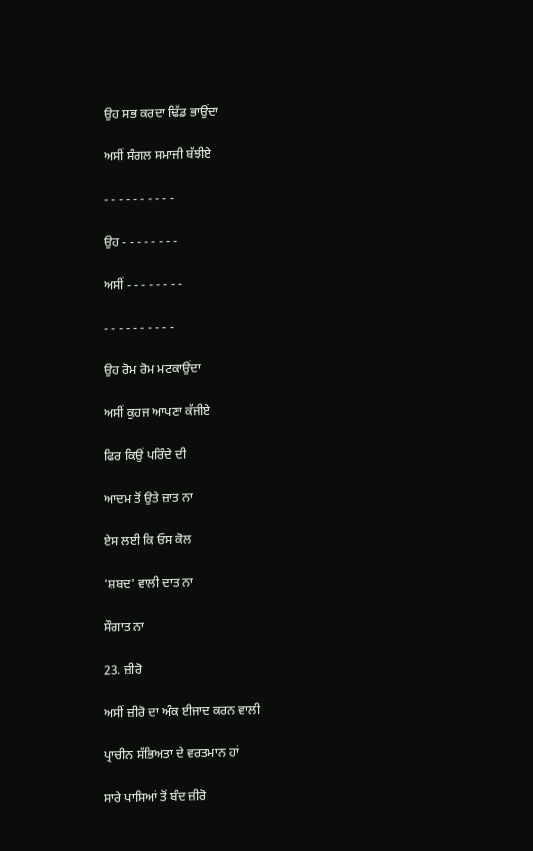ਉਹ ਸਭ ਕਰਦਾ ਢਿੱਡ ਭਾਉਂਦਾ

ਅਸੀਂ ਸੰਗਲ ਸਮਾਜੀ ਬੱਝੀਏ

- - - - - - - - - -

ਉਹ - - - - - - - -

ਅਸੀਂ - - - - - - - -

- - - - - - - - - -

ਉਹ ਰੋਮ ਰੋਮ ਮਟਕਾਉਂਦਾ

ਅਸੀਂ ਕੁਹਜ ਆਪਣਾ ਕੱਜੀਏ

ਫਿਰ ਕਿਉਂ ਪਰਿੰਦੇ ਦੀ

ਆਦਮ ਤੋਂ ਉਤੇ ਜ਼ਾਤ ਨਾ

ਏਸ ਲਈ ਕਿ ਓਸ ਕੋਲ

'ਸ਼ਬਦ' ਵਾਲੀ ਦਾਤ ਨਾ

ਸੌਗਾਤ ਨਾ

23. ਜ਼ੀਰੋ

ਅਸੀਂ ਜ਼ੀਰੋ ਦਾ ਅੰਕ ਈਜਾਦ ਕਰਨ ਵਾਲੀ

ਪ੍ਰਾਚੀਨ ਸੱਭਿਅਤਾ ਦੇ ਵਰਤਮਾਨ ਹਾਂ

ਸਾਰੇ ਪਾਸਿਆਂ ਤੋਂ ਬੰਦ ਜ਼ੀਰੋ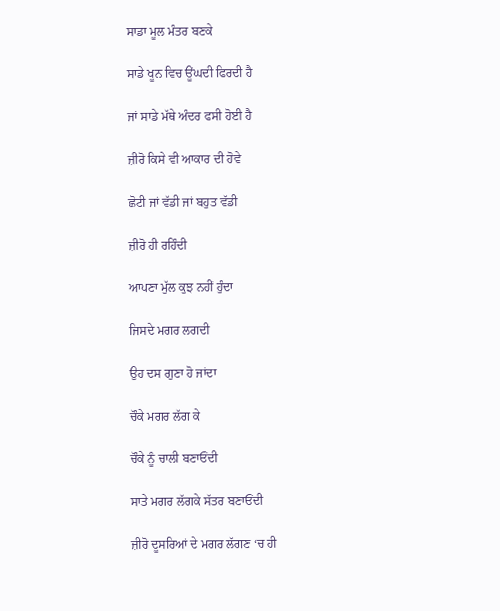ਸਾਡਾ ਮੂਲ ਮੰਤਰ ਬਣਕੇ

ਸਾਡੇ ਖੂਨ ਵਿਚ ਊਂਘਦੀ ਫਿਰਦੀ ਹੈ

ਜਾਂ ਸਾਡੇ ਮੱਥੇ ਅੰਦਰ ਫਸੀ ਹੋਈ ਹੈ

ਜ਼ੀਰੋ ਕਿਸੇ ਵੀ ਆਕਾਰ ਦੀ ਹੋਵੇ

ਛੋਟੀ ਜਾਂ ਵੱਡੀ ਜਾਂ ਬਹੁਤ ਵੱਡੀ

ਜ਼ੀਰੋ ਹੀ ਰਹਿੰਦੀ

ਆਪਣਾ ਮੁੱਲ ਕੁਝ ਨਹੀਂ ਹੁੰਦਾ

ਜਿਸਦੇ ਮਗਰ ਲਗਦੀ

ਉਹ ਦਸ ਗੁਣਾ ਹੋ ਜਾਂਦਾ

ਚੌਕੇ ਮਗਰ ਲੱਗ ਕੇ

ਚੌਕੇ ਨੂੰ ਚਾਲੀ ਬਣਾਓਂਦੀ

ਸਾਤੇ ਮਗਰ ਲੱਗਕੇ ਸੱਤਰ ਬਣਾਓਂਦੀ

ਜ਼ੀਰੋ ਦੂਸਰਿਆਂ ਦੇ ਮਗਰ ਲੱਗਣ ‘ਚ ਹੀ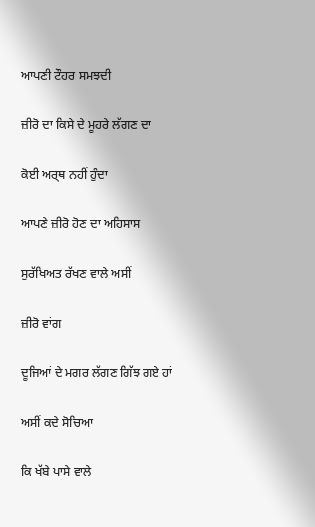ਆਪਣੀ ਟੌਹਰ ਸਮਝਦੀ

ਜ਼ੀਰੋ ਦਾ ਕਿਸੇ ਦੇ ਮੂਹਰੇ ਲੱਗਣ ਦਾ

ਕੋਈ ਅਰ੍ਥ ਨਹੀਂ ਹੁੰਦਾ

ਆਪਣੇ ਜ਼ੀਰੋ ਹੋਣ ਦਾ ਅਹਿਸਾਸ

ਸੁਰੱਖਿਅਤ ਰੱਖਣ ਵਾਲੇ ਅਸੀਂ

ਜ਼ੀਰੋ ਵਾਂਗ

ਦੂਜਿਆਂ ਦੇ ਮਗਰ ਲੱਗਣ ਗਿੱਝ ਗਏ ਹਾਂ

ਅਸੀਂ ਕਦੇ ਸੋਚਿਆ

ਕਿ ਖੱਬੇ ਪਾਸੇ ਵਾਲੇ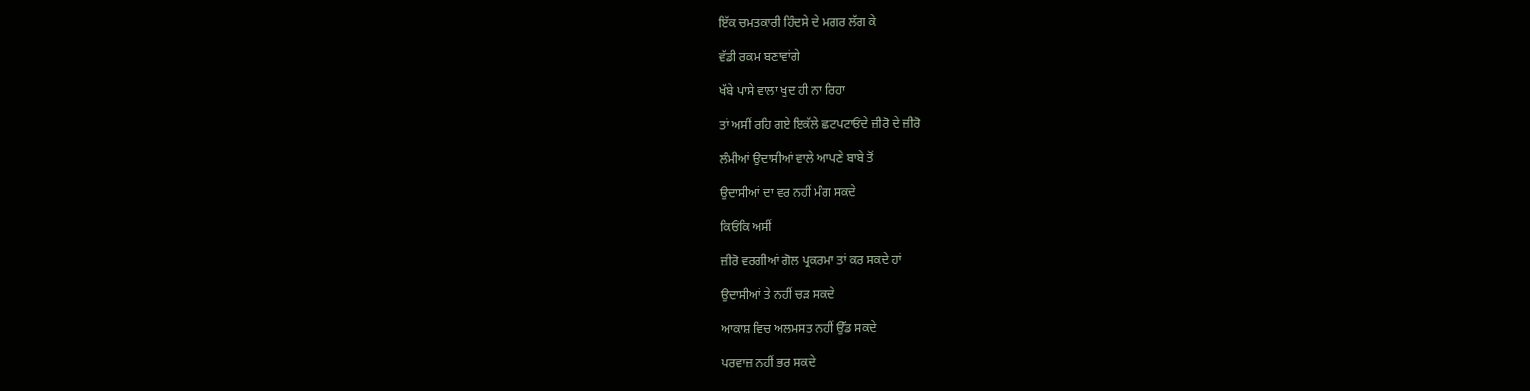ਇੱਕ ਚਮਤਕਾਰੀ ਹਿੰਦਸੇ ਦੇ ਮਗਰ ਲੱਗ ਕੇ

ਵੱਡੀ ਰਕਮ ਬਣਾਵਾਂਗੇ

ਖੱਬੇ ਪਾਸੇ ਵਾਲਾ ਖੁਦ ਹੀ ਨਾ ਰਿਹਾ

ਤਾਂ ਅਸੀਂ ਰਹਿ ਗਏ ਇਕੱਲੇ ਛਟਪਟਾਓਂਦੇ ਜ਼ੀਰੋ ਦੇ ਜ਼ੀਰੋ

ਲੰਮੀਆਂ ਉਦਾਸੀਆਂ ਵਾਲੇ ਆਪਣੇ ਬਾਬੇ ਤੋਂ

ਉਦਾਸੀਆਂ ਦਾ ਵਰ ਨਹੀਂ ਮੰਗ ਸਕਦੇ

ਕਿਓਂਕਿ ਅਸੀਂ

ਜ਼ੀਰੋ ਵਰਗੀਆਂ ਗੋਲ ਪ੍ਰਕਰਮਾ ਤਾਂ ਕਰ ਸਕਦੇ ਹਾਂ

ਉਦਾਸੀਆਂ ਤੇ ਨਹੀਂ ਚੜ ਸਕਦੇ

ਆਕਾਸ਼ ਵਿਚ ਅਲਮਸਤ ਨਹੀਂ ਉੱਡ ਸਕਦੇ

ਪਰਵਾਜ਼ ਨਹੀਂ ਭਰ ਸਕਦੇ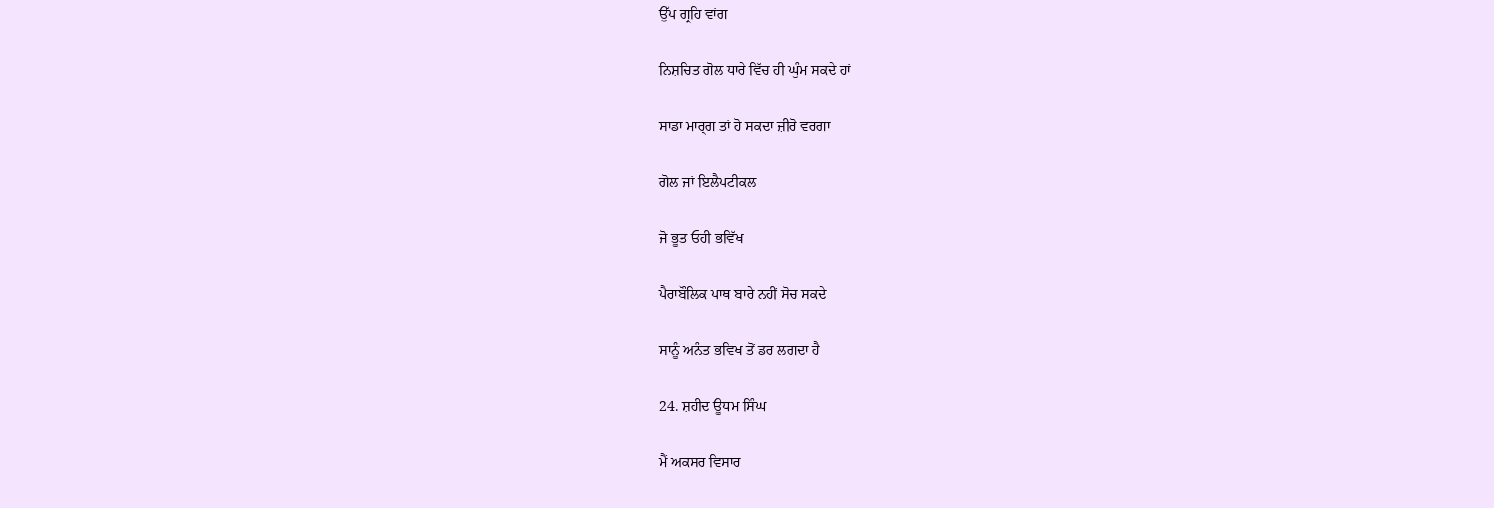ਉੱਪ ਗ੍ਰਹਿ ਵਾਂਗ

ਨਿਸ਼ਚਿਤ ਗੋਲ ਧਾਰੇ ਵਿੱਚ ਹੀ ਘੁੰਮ ਸਕਦੇ ਹਾਂ

ਸਾਡਾ ਮਾਰ੍ਗ ਤਾਂ ਹੋ ਸਕਦਾ ਜ਼ੀਰੋ ਵਰਗਾ

ਗੋਲ ਜਾਂ ਇਲੈਪਟੀਕਲ

ਜੋ ਭੂਤ ਓਹੀ ਭਵਿੱਖ

ਪੈਰਾਬੌਲਿਕ ਪਾਥ ਬਾਰੇ ਨਹੀਂ ਸੋਚ ਸਕਦੇ

ਸਾਨੂੰ ਅਨੰਤ ਭਵਿਖ ਤੋਂ ਡਰ ਲਗਦਾ ਹੈ

24. ਸ਼ਹੀਦ ਊਧਮ ਸਿੰਘ

ਮੈਂ ਅਕਸਰ ਵਿਸਾਰ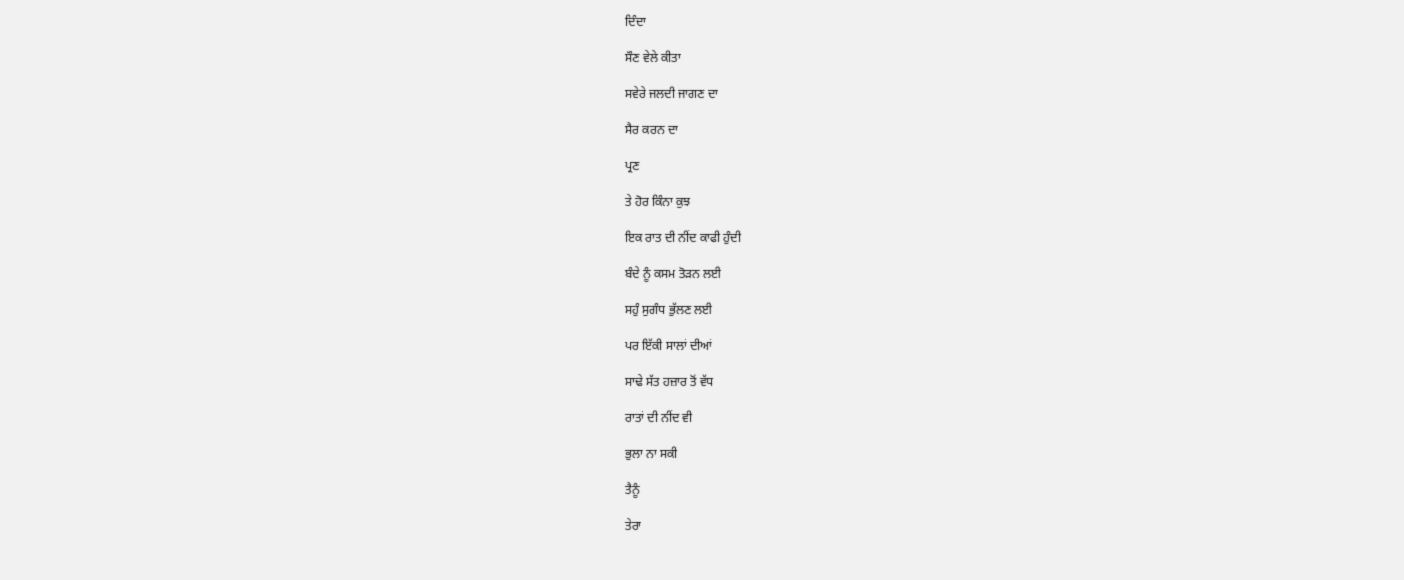ਦਿੰਦਾ

ਸੌਣ ਵੇਲੇ ਕੀਤਾ

ਸਵੇਰੇ ਜਲਦੀ ਜਾਗਣ ਦਾ

ਸੈਰ ਕਰਨ ਦਾ

ਪ੍ਰਣ

ਤੇ ਹੋਰ ਕਿੰਨਾ ਕੁਝ

ਇਕ ਰਾਤ ਦੀ ਨੀਂਦ ਕਾਫੀ ਹੁੰਦੀ

ਬੰਦੇ ਨੂੰ ਕਸਮ ਤੋੜਨ ਲਈ

ਸਹੁੰ ਸੁਗੰਧ ਭੁੱਲਣ ਲਈ

ਪਰ ਇੱਕੀ ਸਾਲਾਂ ਦੀਆਂ

ਸਾਢੇ ਸੱਤ ਹਜ਼ਾਰ ਤੋਂ ਵੱਧ

ਰਾਤਾਂ ਦੀ ਨੀਂਦ ਵੀ

ਭੁਲਾ ਨਾ ਸਕੀ

ਤੈਨੂੰ

ਤੇਰਾ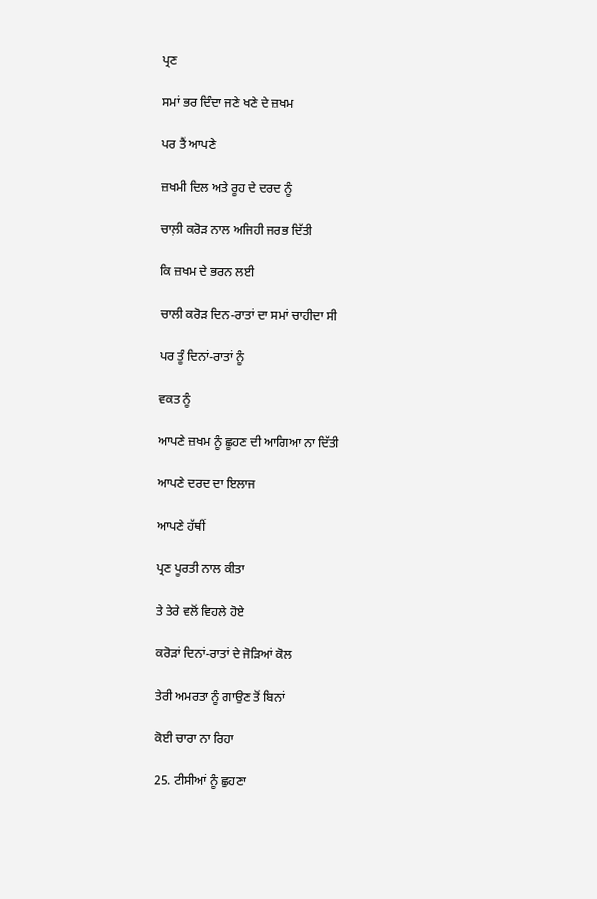ਪ੍ਰਣ

ਸਮਾਂ ਭਰ ਦਿੰਦਾ ਜਣੇ ਖਣੇ ਦੇ ਜ਼ਖਮ

ਪਰ ਤੈਂ ਆਪਣੇ

ਜ਼ਖਮੀ ਦਿਲ ਅਤੇ ਰੂਹ ਦੇ ਦਰਦ ਨੂੰ

ਚਾਲ਼ੀ ਕਰੋੜ ਨਾਲ ਅਜਿਹੀ ਜਰਭ ਦਿੱਤੀ

ਕਿ ਜ਼ਖਮ ਦੇ ਭਰਨ ਲਈ

ਚਾਲੀ ਕਰੋੜ ਦਿਨ-ਰਾਤਾਂ ਦਾ ਸਮਾਂ ਚਾਹੀਦਾ ਸੀ

ਪਰ ਤੂੰ ਦਿਨਾਂ-ਰਾਤਾਂ ਨੂੰ

ਵਕਤ ਨੂੰ

ਆਪਣੇ ਜ਼ਖਮ ਨੂੰ ਛੂਹਣ ਦੀ ਆਗਿਆ ਨਾ ਦਿੱਤੀ

ਆਪਣੇ ਦਰਦ ਦਾ ਇਲਾਜ

ਆਪਣੇ ਹੱਥੀਂ

ਪ੍ਰਣ ਪੂਰਤੀ ਨਾਲ ਕੀਤਾ

ਤੇ ਤੇਰੇ ਵਲੋਂ ਵਿਹਲੇ ਹੋਏ

ਕਰੋੜਾਂ ਦਿਨਾਂ-ਰਾਤਾਂ ਦੇ ਜੋੜਿਆਂ ਕੋਲ

ਤੇਰੀ ਅਮਰਤਾ ਨੂੰ ਗਾਉਣ ਤੋਂ ਬਿਨਾਂ

ਕੋਈ ਚਾਰਾ ਨਾ ਰਿਹਾ

25. ਟੀਸੀਆਂ ਨੂੰ ਛੁਹਣਾ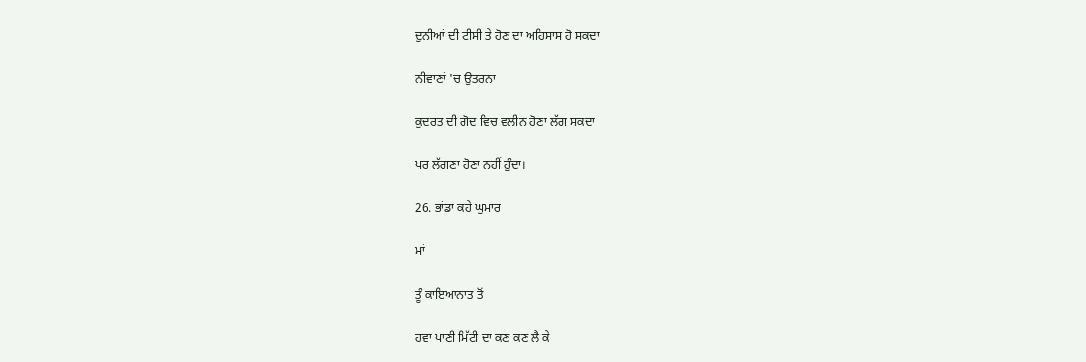ਦੁਨੀਆਂ ਦੀ ਟੀਸੀ ਤੇ ਹੋਣ ਦਾ ਅਹਿਸਾਸ ਹੋ ਸਕਦਾ

ਨੀਵਾਣਾਂ 'ਚ ਉਤਰਨਾ

ਕੁਦਰਤ ਦੀ ਗੋਦ ਵਿਚ ਵਲੀਨ ਹੋਣਾ ਲੱਗ ਸਕਦਾ

ਪਰ ਲੱਗਣਾ ਹੋਣਾ ਨਹੀਂ ਹੁੰਦਾ।

26. ਭਾਂਡਾ ਕਹੇ ਘੁਮਾਰ

ਮਾਂ

ਤੂੰ ਕਾਇਆਨਾਤ ਤੋਂ

ਹਵਾ ਪਾਣੀ ਮਿੱਟੀ ਦਾ ਕਣ ਕਣ ਲੈ ਕੇ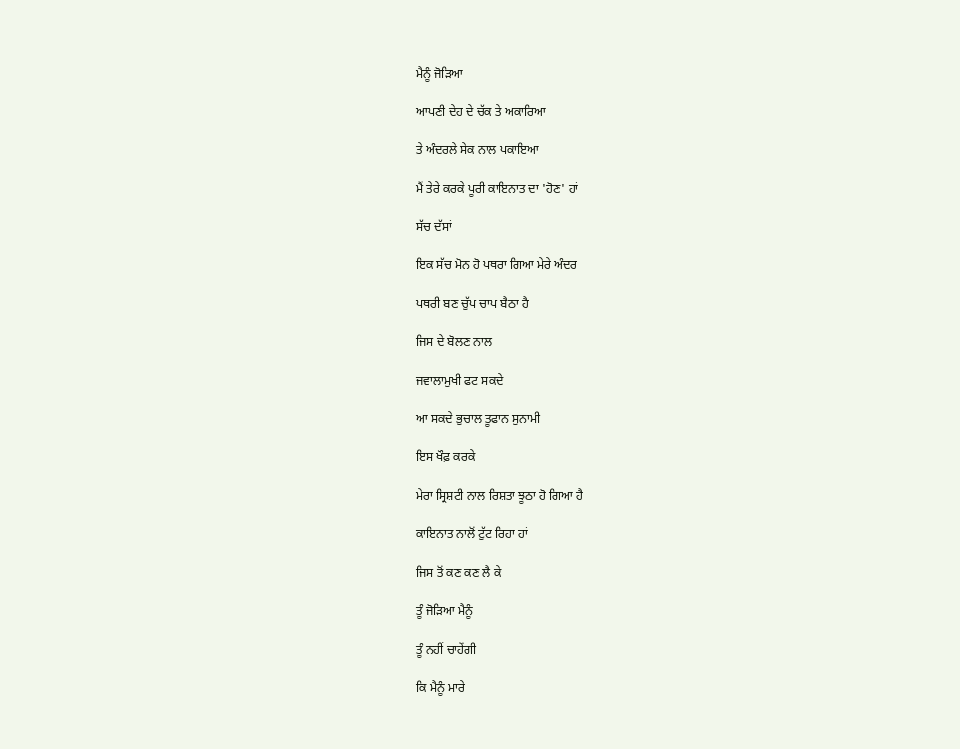ਮੈਨੂੰ ਜੋੜਿਆ

ਆਪਣੀ ਦੇਹ ਦੇ ਚੱਕ ਤੇ ਅਕਾਰਿਆ

ਤੇ ਅੰਦਰਲੇ ਸੇਕ ਨਾਲ ਪਕਾਇਆ

ਮੈਂ ਤੇਰੇ ਕਰਕੇ ਪੂਰੀ ਕਾਇਨਾਤ ਦਾ 'ਹੋਣ' ਹਾਂ

ਸੱਚ ਦੱਸਾਂ

ਇਕ ਸੱਚ ਮੋਨ ਹੋ ਪਥਰਾ ਗਿਆ ਮੇਰੇ ਅੰਦਰ

ਪਥਰੀ ਬਣ ਚੁੱਪ ਚਾਪ ਬੈਠਾ ਹੈ

ਜਿਸ ਦੇ ਬੋਲਣ ਨਾਲ

ਜਵਾਲਾਮੁਖੀ ਫਟ ਸਕਦੇ

ਆ ਸਕਦੇ ਭੁਚਾਲ ਤੂਫਾਨ ਸੁਨਾਮੀ

ਇਸ ਖੌਫ਼ ਕਰਕੇ

ਮੇਰਾ ਸ੍ਰਿਸ਼ਟੀ ਨਾਲ ਰਿਸ਼ਤਾ ਝੂਠਾ ਹੋ ਗਿਆ ਹੈ

ਕਾਇਨਾਤ ਨਾਲੋਂ ਟੁੱਟ ਰਿਹਾ ਹਾਂ

ਜਿਸ ਤੋਂ ਕਣ ਕਣ ਲੈ ਕੇ

ਤੂੰ ਜੋੜਿਆ ਮੈਨੂੰ

ਤੂੰ ਨਹੀਂ ਚਾਹੇਂਗੀ

ਕਿ ਮੈਨੂੰ ਮਾਰੇ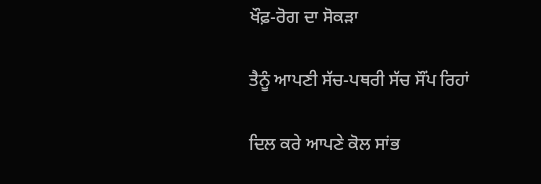ਖੌਫ਼-ਰੋਗ ਦਾ ਸੋਕੜਾ

ਤੈਨੂੰ ਆਪਣੀ ਸੱਚ-ਪਥਰੀ ਸੱਚ ਸੌਂਪ ਰਿਹਾਂ

ਦਿਲ ਕਰੇ ਆਪਣੇ ਕੋਲ ਸਾਂਭ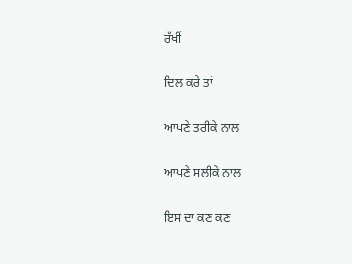ਰੱਖੀਂ

ਦਿਲ ਕਰੇ ਤਾਂ

ਆਪਣੇ ਤਰੀਕੇ ਨਾਲ

ਆਪਣੇ ਸਲੀਕੇ ਨਾਲ

ਇਸ ਦਾ ਕਣ ਕਣ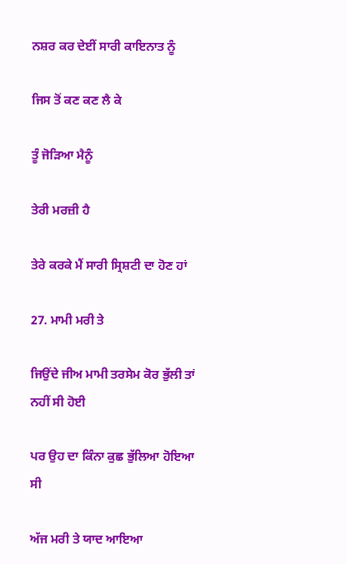ਨਸ਼ਰ ਕਰ ਦੇਈਂ ਸਾਰੀ ਕਾਇਨਾਤ ਨੂੰ

ਜਿਸ ਤੋਂ ਕਣ ਕਣ ਲੈ ਕੇ

ਤੂੰ ਜੋੜਿਆ ਮੈਨੂੰ

ਤੇਰੀ ਮਰਜ਼ੀ ਹੈ

ਤੇਰੇ ਕਰਕੇ ਮੈਂ ਸਾਰੀ ਸ੍ਰਿਸ਼ਟੀ ਦਾ ਹੋਣ ਹਾਂ

27. ਮਾਮੀ ਮਰੀ ਤੇ

ਜਿਉਂਦੇ ਜੀਅ ਮਾਮੀ ਤਰਸੇਮ ਕੋਰ ਭੁੱਲੀ ਤਾਂ ਨਹੀਂ ਸੀ ਹੋਈ

ਪਰ ਉਹ ਦਾ ਕਿੰਨਾ ਕੁਛ ਭੁੱਲਿਆ ਹੋਇਆ ਸੀ

ਅੱਜ ਮਰੀ ਤੇ ਯਾਦ ਆਇਆ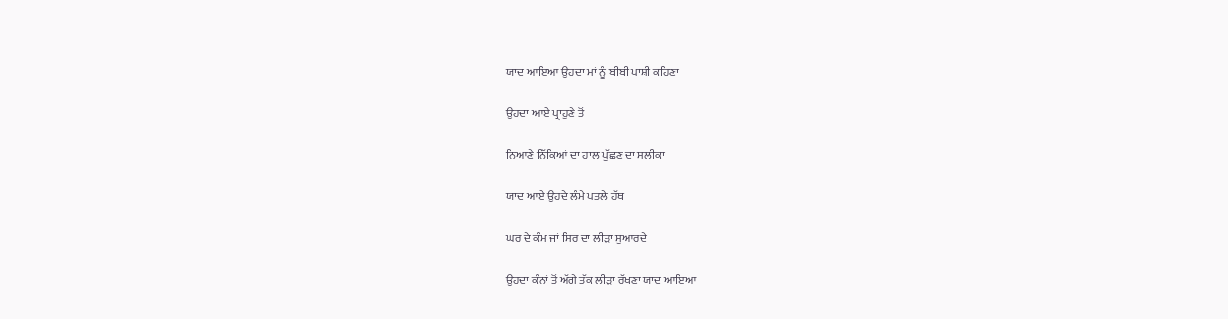ਯਾਦ ਆਇਆ ਉਹਦਾ ਮਾਂ ਨੂੰ ਬੀਬੀ ਪਾਸ਼ੀ ਕਹਿਣਾ

ਉਹਦਾ ਆਏ ਪ੍ਰਾਹੁਣੇ ਤੋਂ

ਨਿਆਣੇ ਨਿੱਕਿਆਂ ਦਾ ਹਾਲ ਪੁੱਛਣ ਦਾ ਸਲੀਕਾ

ਯਾਦ ਆਏ ਉਹਦੇ ਲੰਮੇ ਪਤਲੇ ਹੱਥ

ਘਰ ਦੇ ਕੰਮ ਜਾਂ ਸਿਰ ਦਾ ਲੀੜਾ ਸੁਆਰਦੇ

ਉਹਦਾ ਕੰਨਾਂ ਤੋਂ ਅੱਗੇ ਤੱਕ ਲੀੜਾ ਰੱਖਣਾ ਯਾਦ ਆਇਆ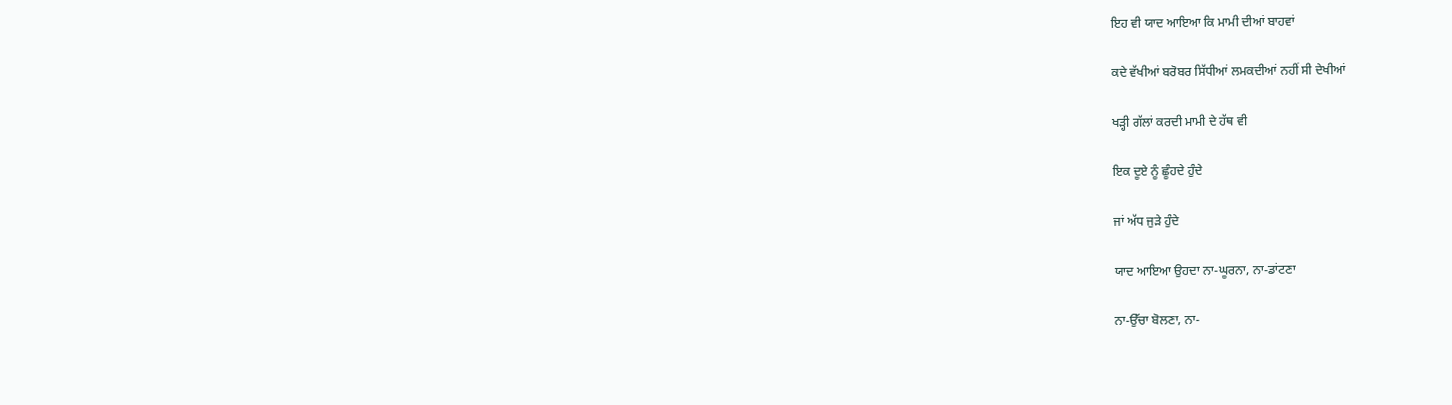ਇਹ ਵੀ ਯਾਦ ਆਇਆ ਕਿ ਮਾਮੀ ਦੀਆਂ ਬਾਹਵਾਂ

ਕਦੇ ਵੱਖੀਆਂ ਬਰੋਬਰ ਸਿੱਧੀਆਂ ਲਮਕਦੀਆਂ ਨਹੀਂ ਸੀ ਦੇਖੀਆਂ

ਖੜ੍ਹੀ ਗੱਲਾਂ ਕਰਦੀ ਮਾਮੀ ਦੇ ਹੱਥ ਵੀ

ਇਕ ਦੂਏ ਨੂੰ ਛੂੰਹਦੇ ਹੁੰਦੇ

ਜਾਂ ਅੱਧ ਜੁੜੇ ਹੁੰਦੇ

ਯਾਦ ਆਇਆ ਉਹਦਾ ਨਾ-ਘੂਰਨਾ, ਨਾ-ਡਾਂਟਣਾ

ਨਾ-ਉੱਚਾ ਬੋਲਣਾ, ਨਾ-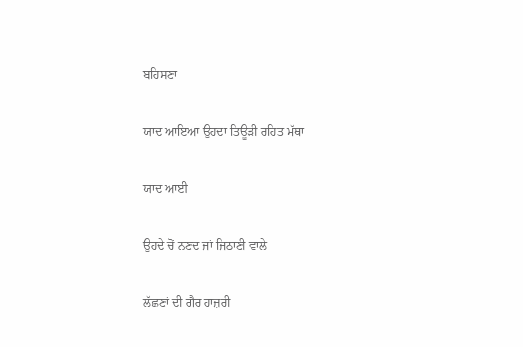ਬਹਿਸਣਾ

ਯਾਦ ਆਇਆ ਉਹਦਾ ਤਿਊੜੀ ਰਹਿਤ ਮੱਥਾ

ਯਾਦ ਆਈ

ਉਹਦੇ ਚੋਂ ਨਣਦ ਜਾਂ ਜਿਠਾਣੀ ਵਾਲੇ

ਲੱਛਣਾਂ ਦੀ ਗੈਰ ਹਾਜ਼ਰੀ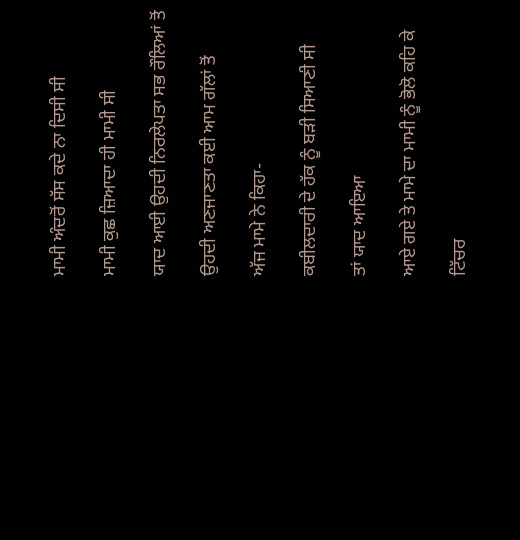ਮਾਮੀ ਅੰਦਰੋਂ ਸੱਸ ਕਦੇ ਨਾ ਦਿਸੀ ਸੀ

ਮਾਮੀ ਕੁਛ ਜ਼ਿਆਦਾ ਹੀ ਮਾਮੀ ਸੀ

ਯਾਦ ਆਈ ਉਹਦੀ ਨਿਰਲੇਪਤਾ ਸਭ ਰੌਲਿਆਂ ਤੋਂ

ਉਹਦੀ ਅਣਜਾਣਤਾ ਕਈ ਆਮ ਗੱਲਾਂ ਤੋਂ

ਅੱਜ ਮਾਮੇ ਨੇ ਕਿਹਾ-

ਕਬੀਲਦਾਰੀ ਦੇ ਹੱਕ ਨੂੰ ਬੜੀ ਸਿਆਣੀ ਸੀ

ਤਾਂ ਯਾਦ ਆਇਆ

ਆਏ ਗਏ ਤੇ ਮਾਮੇ ਦਾ ਮਾਮੀ ਨੂੰ ਭੋਲੋ ਕਹਿ ਕੇ

ਟਿੱਚਰ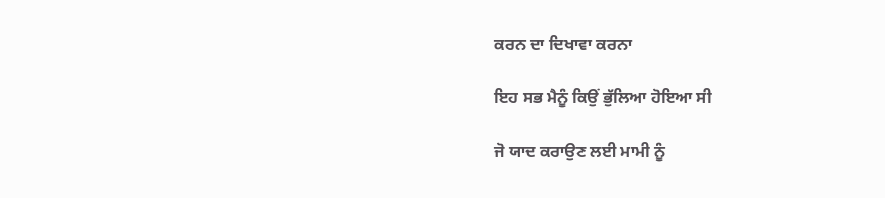ਕਰਨ ਦਾ ਦਿਖਾਵਾ ਕਰਨਾ

ਇਹ ਸਭ ਮੈਨੂੰ ਕਿਉਂ ਭੁੱਲਿਆ ਹੋਇਆ ਸੀ

ਜੋ ਯਾਦ ਕਰਾਉਣ ਲਈ ਮਾਮੀ ਨੂੰ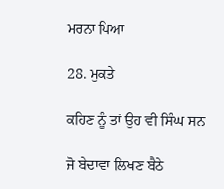ਮਰਨਾ ਪਿਆ

28. ਮੁਕਤੇ

ਕਹਿਣ ਨੂੰ ਤਾਂ ਉਹ ਵੀ ਸਿੰਘ ਸਨ

ਜੋ ਬੇਦਾਵਾ ਲਿਖਣ ਬੈਠੇ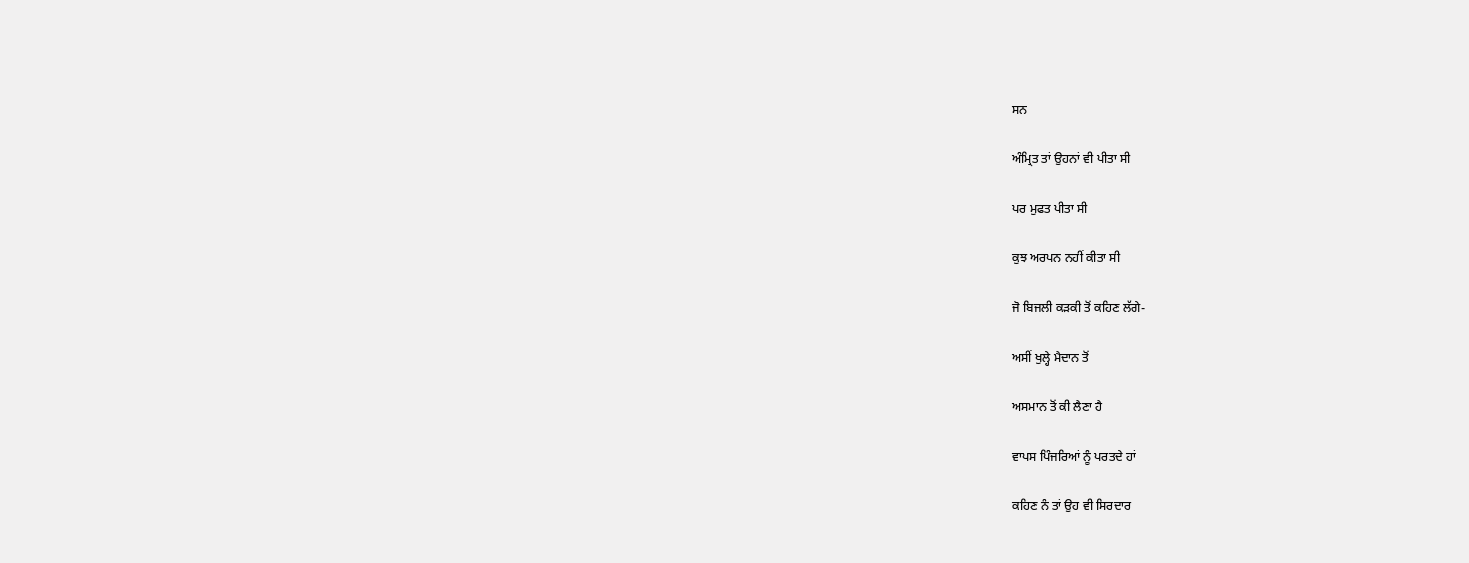ਸਨ

ਅੰਮ੍ਰਿਤ ਤਾਂ ਉਹਨਾਂ ਵੀ ਪੀਤਾ ਸੀ

ਪਰ ਮੁਫਤ ਪੀਤਾ ਸੀ

ਕੁਝ ਅਰਪਨ ਨਹੀਂ ਕੀਤਾ ਸੀ

ਜੋ ਬਿਜਲੀ ਕੜਕੀ ਤੋਂ ਕਹਿਣ ਲੱਗੇ-

ਅਸੀਂ ਖੁਲ੍ਹੇ ਮੈਦਾਨ ਤੋਂ

ਅਸਮਾਨ ਤੋਂ ਕੀ ਲੈਣਾ ਹੈ

ਵਾਪਸ ਪਿੰਜਰਿਆਂ ਨੂੰ ਪਰਤਦੇ ਹਾਂ

ਕਹਿਣ ਨੰ ਤਾਂ ਉਹ ਵੀ ਸਿਰਦਾਰ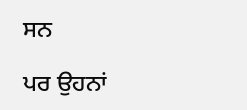ਸਨ

ਪਰ ਉਹਨਾਂ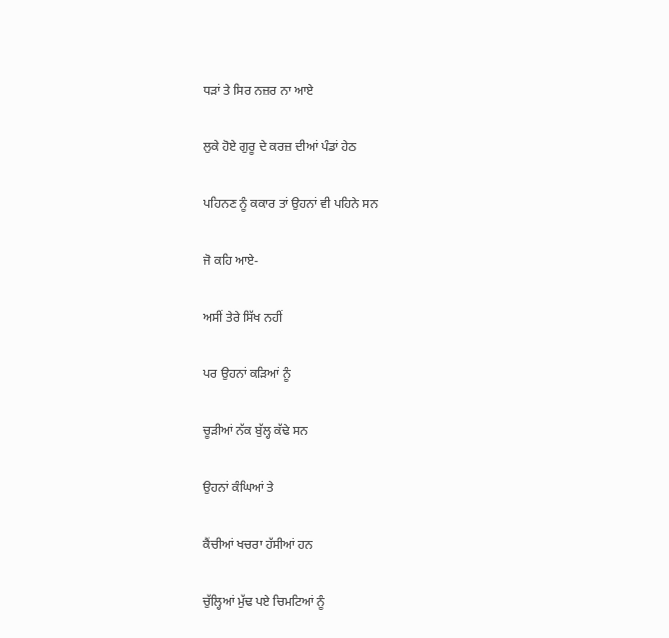ਧੜਾਂ ਤੇ ਸਿਰ ਨਜ਼ਰ ਨਾ ਆਏ

ਲੁਕੇ ਹੋਏ ਗੁਰੂ ਦੇ ਕਰਜ਼ ਦੀਆਂ ਪੰਡਾਂ ਹੇਠ

ਪਹਿਨਣ ਨੂੰ ਕਕਾਰ ਤਾਂ ਉਹਨਾਂ ਵੀ ਪਹਿਨੇ ਸਨ

ਜੋ ਕਹਿ ਆਏ-

ਅਸੀਂ ਤੇਰੇ ਸਿੱਖ ਨਹੀਂ

ਪਰ ਉਹਨਾਂ ਕੜਿਆਂ ਨੂੰ

ਚੂੜੀਆਂ ਨੱਕ ਬੁੱਲ੍ਹ ਕੱਢੇ ਸਨ

ਉਹਨਾਂ ਕੰਘਿਆਂ ਤੇ

ਕੈਂਚੀਆਂ ਖਚਰਾ ਹੱਸੀਆਂ ਹਨ

ਚੁੱਲ੍ਹਿਆਂ ਮੁੱਢ ਪਏ ਚਿਮਟਿਆਂ ਨੂੰ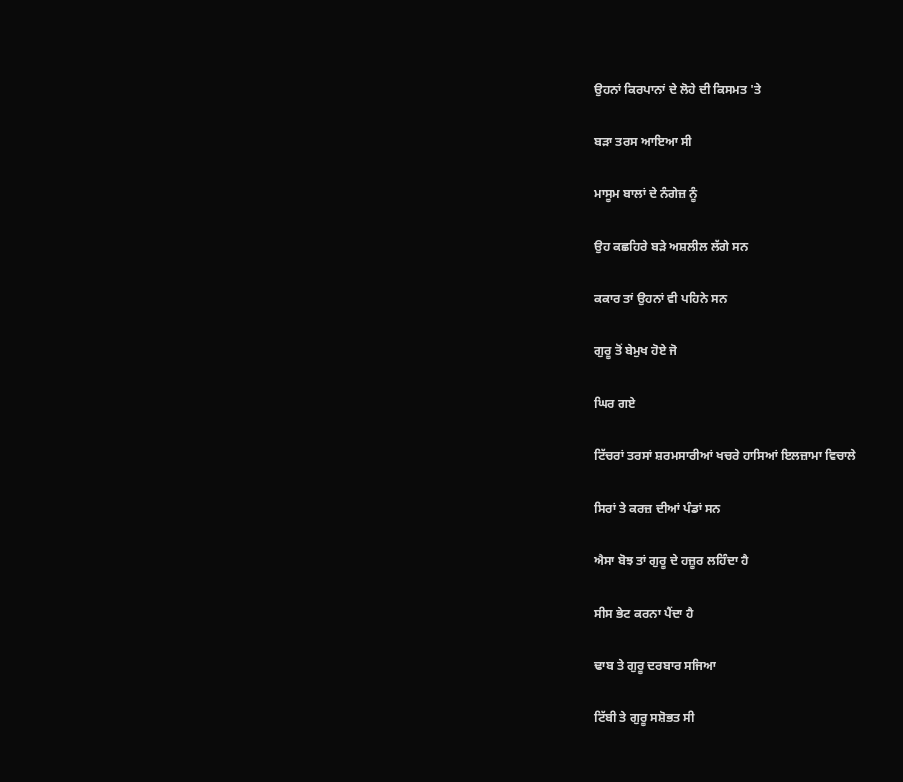ਉਹਨਾਂ ਕਿਰਪਾਨਾਂ ਦੇ ਲੋਹੇ ਦੀ ਕਿਸਮਤ 'ਤੇ

ਬੜਾ ਤਰਸ ਆਇਆ ਸੀ

ਮਾਸੂਮ ਬਾਲਾਂ ਦੇ ਨੰਗੇਜ਼ ਨੂੰ

ਉਹ ਕਛਹਿਰੇ ਬੜੇ ਅਸ਼ਲੀਲ ਲੱਗੇ ਸਨ

ਕਕਾਰ ਤਾਂ ਉਹਨਾਂ ਵੀ ਪਹਿਨੇ ਸਨ

ਗੁਰੂ ਤੋਂ ਬੇਮੁਖ ਹੋਏ ਜੋ

ਘਿਰ ਗਏ

ਟਿੱਚਰਾਂ ਤਰਸਾਂ ਸ਼ਰਮਸਾਰੀਆਂ ਖਚਰੇ ਹਾਸਿਆਂ ਇਲਜ਼ਾਮਾ ਵਿਚਾਲੇ

ਸਿਰਾਂ ਤੇ ਕਰਜ਼ ਦੀਆਂ ਪੰਡਾਂ ਸਨ

ਐਸਾ ਬੋਝ ਤਾਂ ਗੁਰੂ ਦੇ ਹਜ਼ੂਰ ਲਹਿੰਦਾ ਹੈ

ਸੀਸ ਭੇਟ ਕਰਨਾ ਪੈਂਦਾ ਹੈ

ਢਾਬ ਤੇ ਗੁਰੂ ਦਰਬਾਰ ਸਜਿਆ

ਟਿੱਬੀ ਤੇ ਗੁਰੂ ਸਸ਼ੋਭਤ ਸੀ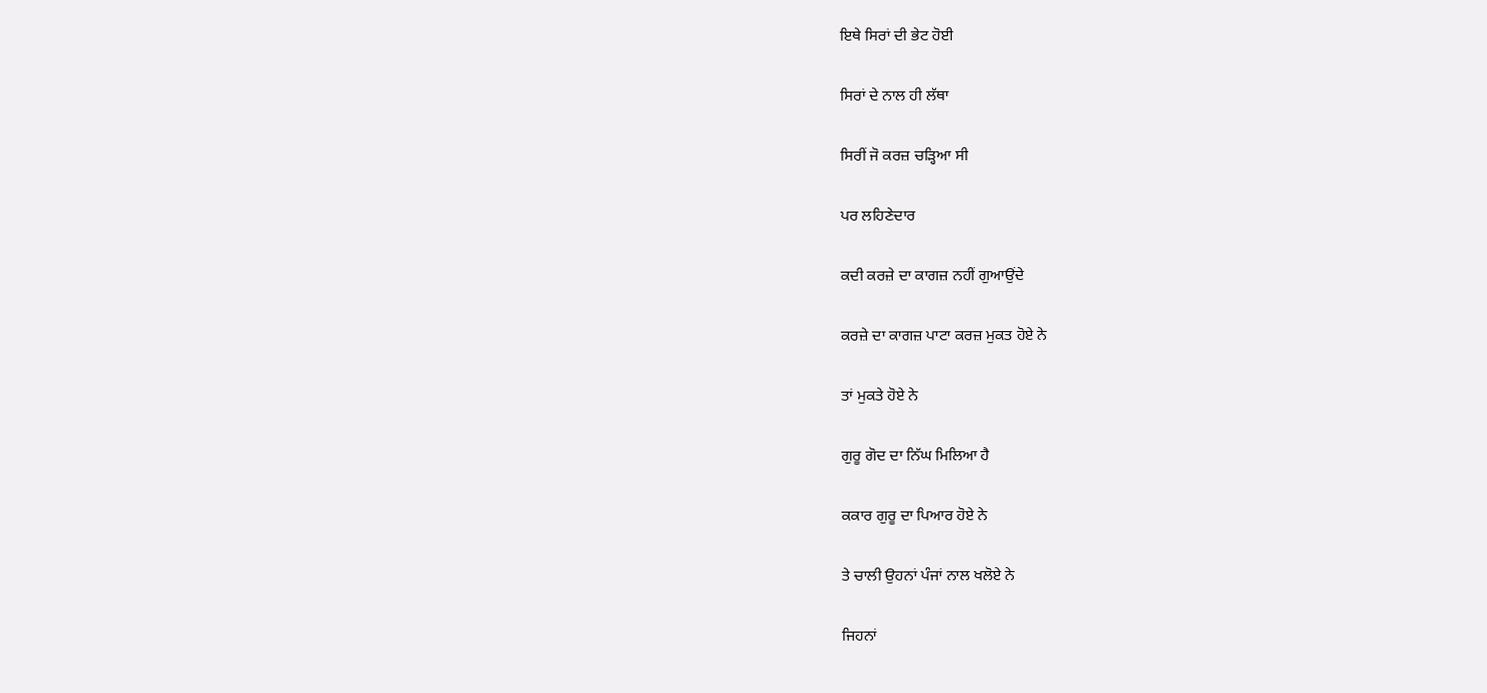ਇਥੇ ਸਿਰਾਂ ਦੀ ਭੇਟ ਹੋਈ

ਸਿਰਾਂ ਦੇ ਨਾਲ ਹੀ ਲੱਥਾ

ਸਿਰੀਂ ਜੋ ਕਰਜ਼ ਚੜ੍ਹਿਆ ਸੀ

ਪਰ ਲਹਿਣੇਦਾਰ

ਕਦੀ ਕਰਜ਼ੇ ਦਾ ਕਾਗਜ਼ ਨਹੀਂ ਗੁਆਉਂਦੇ

ਕਰਜ਼ੇ ਦਾ ਕਾਗਜ਼ ਪਾਟਾ ਕਰਜ਼ ਮੁਕਤ ਹੋਏ ਨੇ

ਤਾਂ ਮੁਕਤੇ ਹੋਏ ਨੇ

ਗੁਰੂ ਗੋਦ ਦਾ ਨਿੱਘ ਮਿਲਿਆ ਹੈ

ਕਕਾਰ ਗੁਰੂ ਦਾ ਪਿਆਰ ਹੋਏ ਨੇ

ਤੇ ਚਾਲੀ ਉਹਨਾਂ ਪੰਜਾਂ ਨਾਲ ਖਲੋਏ ਨੇ

ਜਿਹਨਾਂ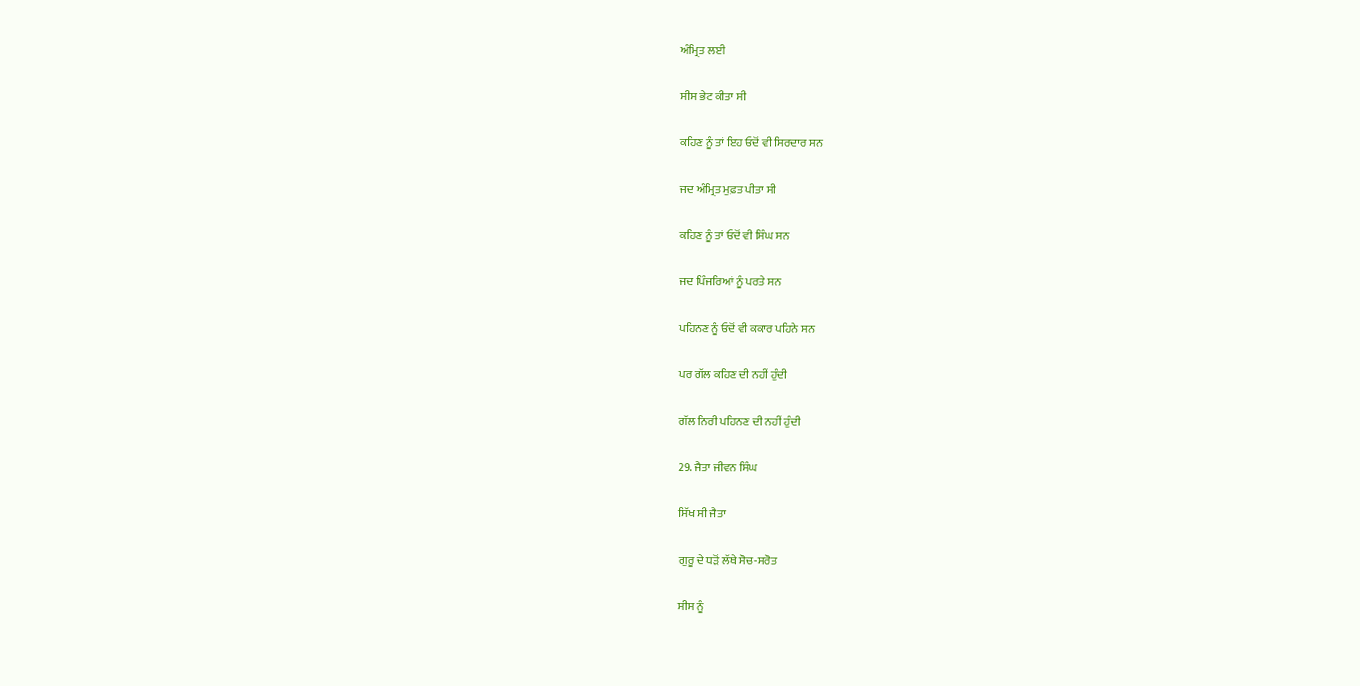ਅੰਮ੍ਰਿਤ ਲਈ

ਸੀਸ ਭੇਟ ਕੀਤਾ ਸੀ

ਕਹਿਣ ਨੂੰ ਤਾਂ ਇਹ ਓਦੋਂ ਵੀ ਸਿਰਦਾਰ ਸਨ

ਜਦ ਅੰਮ੍ਰਿਤ ਮੁਫ਼ਤ ਪੀਤਾ ਸੀ

ਕਹਿਣ ਨੂੰ ਤਾਂ ਓਦੋਂ ਵੀ ਸਿੰਘ ਸਨ

ਜਦ ਪਿੰਜਰਿਆਂ ਨੂੰ ਪਰਤੇ ਸਨ

ਪਹਿਨਣ ਨੂੰ ਓਦੋਂ ਵੀ ਕਕਾਰ ਪਹਿਨੇ ਸਨ

ਪਰ ਗੱਲ ਕਹਿਣ ਦੀ ਨਹੀਂ ਹੁੰਦੀ

ਗੱਲ ਨਿਰੀ ਪਹਿਨਣ ਦੀ ਨਹੀਂ ਹੁੰਦੀ

29. ਜੈਤਾ ਜੀਵਨ ਸਿੰਘ

ਸਿੱਖ ਸੀ ਜੈਤਾ

ਗੁਰੂ ਦੇ ਧੜੋਂ ਲੱਥੇ ਸੋਚ-ਸਰੋਤ

ਸੀਸ ਨੂੰ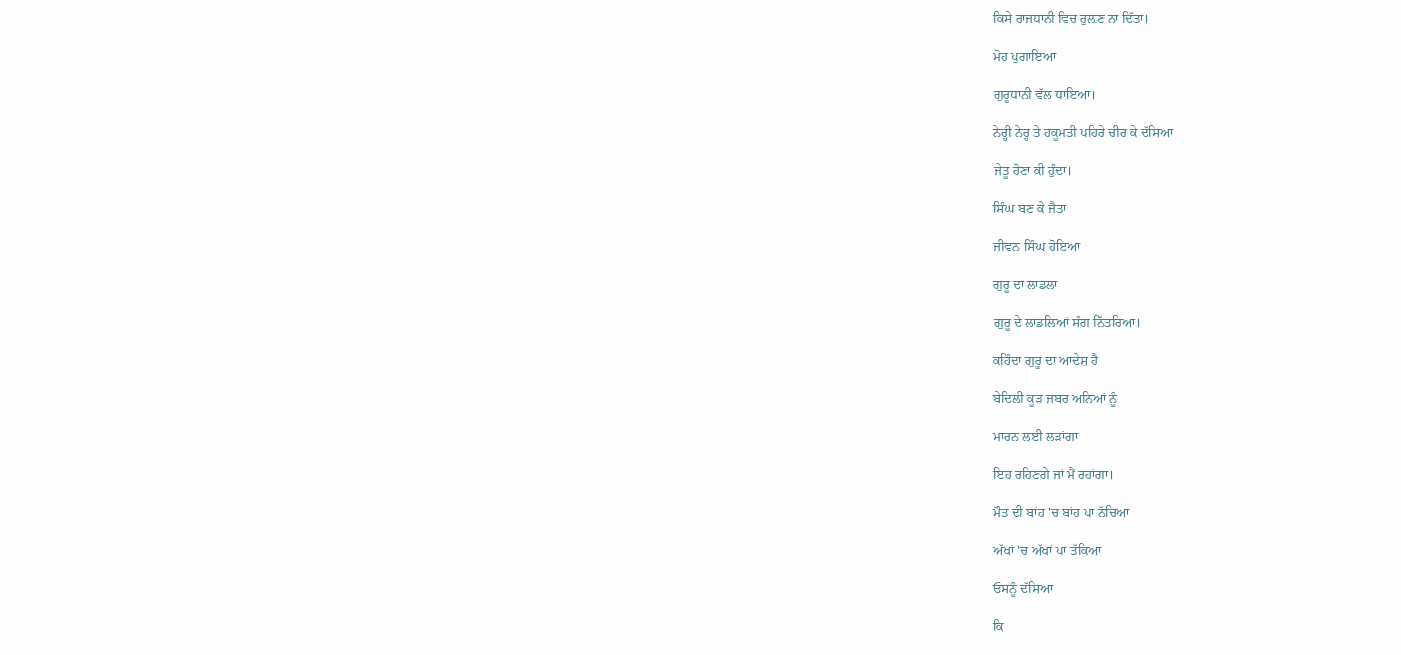ਕਿਸੇ ਰਾਜਧਾਨੀ ਵਿਚ ਰੁਲ਼ਣ ਨਾ ਦਿੱਤਾ।

ਮੋਹ ਪੁਗਾਇਆ

ਗੁਰੂਧਾਨੀ ਵੱਲ ਧਾਇਆ।

ਨੇਰ੍ਹੀ ਨੇਰ੍ਹ ਤੇ ਹਕੂਮਤੀ ਪਹਿਰੇ ਚੀਰ ਕੇ ਦੱਸਿਆ

ਜੇਤੂ ਹੋਣਾ ਕੀ ਹੁੰਦਾ।

ਸਿੰਘ ਬਣ ਕੇ ਜੈਤਾ

ਜੀਵਨ ਸਿੰਘ ਹੋਇਆ

ਗੁਰੂ ਦਾ ਲਾਡਲਾ

ਗੁਰੂ ਦੇ ਲਾਡਲਿਆਂ ਸੰਗ ਨਿੱਤਰਿਆ।

ਕਹਿੰਦਾ ਗੁਰੂ ਦਾ ਆਦੇਸ਼ ਹੈ

ਬੇਦਿਲੀ ਕੂੜ ਜਬਰ ਅਨਿਆਂ ਨੂੰ

ਮਾਰਨ ਲਈ ਲੜਾਂਗਾ

ਇਹ ਰਹਿਣਗੇ ਜਾਂ ਮੈਂ ਰਹਾਂਗਾ।

ਮੌਤ ਦੀ ਬਾਂਹ 'ਚ ਬਾਂਹ ਪਾ ਨੱਚਿਆ

ਅੱਖਾਂ 'ਚ ਅੱਖਾਂ ਪਾ ਤੱਕਿਆ

ਓਸਨੂੰ ਦੱਸਿਆ

ਕਿ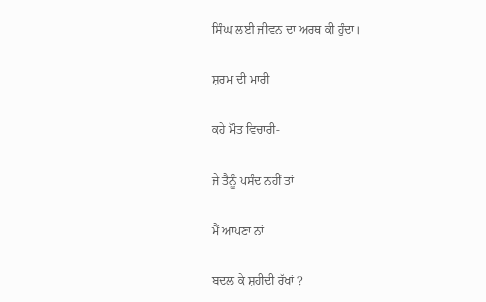ਸਿੰਘ ਲਈ ਜੀਵਨ ਦਾ ਅਰਥ ਕੀ ਹੁੰਦਾ।

ਸ਼ਰਮ ਦੀ ਮਾਰੀ

ਕਹੇ ਮੌਤ ਵਿਚਾਰੀ-

ਜੇ ਤੈਨੂੰ ਪਸੰਦ ਨਹੀਂ ਤਾਂ

ਮੈਂ ਆਪਣਾ ਨਾਂ

ਬਦਲ ਕੇ ਸ਼ਹੀਦੀ ਰੱਖਾਂ ?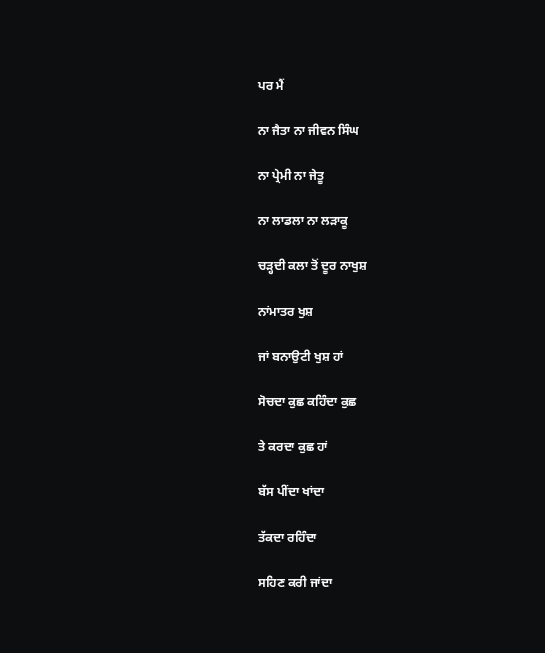ਪਰ ਮੈਂ

ਨਾ ਜੈਤਾ ਨਾ ਜੀਵਨ ਸਿੰਘ

ਨਾ ਪ੍ਰੇਮੀ ਨਾ ਜੇਤੂ

ਨਾ ਲਾਡਲਾ ਨਾ ਲੜਾਕੂ

ਚੜ੍ਹਦੀ ਕਲਾ ਤੋਂ ਦੂਰ ਨਾਖੁਸ਼

ਨਾਂਮਾਤਰ ਖੁਸ਼

ਜਾਂ ਬਨਾਉਟੀ ਖੁਸ਼ ਹਾਂ

ਸੋਚਦਾ ਕੁਛ ਕਹਿੰਦਾ ਕੁਛ

ਤੇ ਕਰਦਾ ਕੁਛ ਹਾਂ

ਬੱਸ ਪੀਂਦਾ ਖਾਂਦਾ

ਤੱਕਦਾ ਰਹਿੰਦਾ

ਸਹਿਣ ਕਰੀ ਜਾਂਦਾ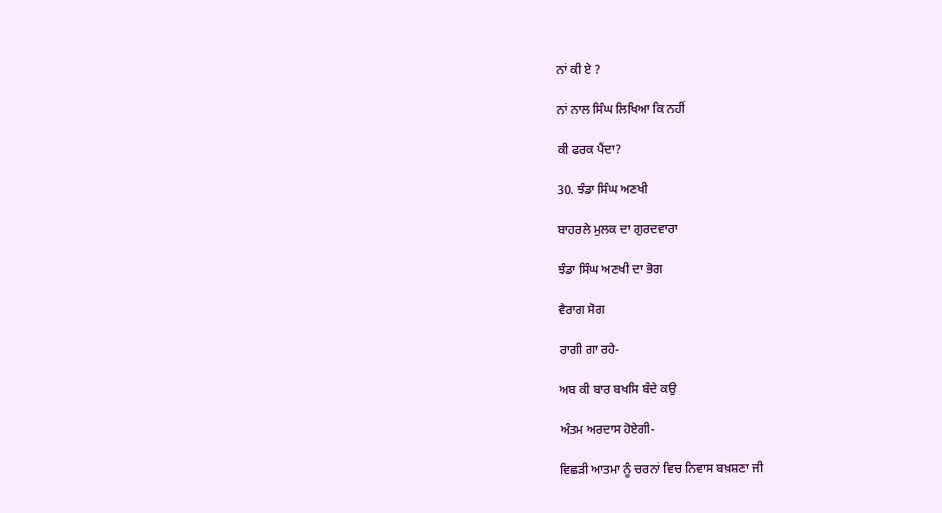ਨਾਂ ਕੀ ਏ ?

ਨਾਂ ਨਾਲ ਸਿੰਘ ਲਿਖਿਆ ਕਿ ਨਹੀਂ

ਕੀ ਫਰਕ ਪੈਂਦਾ?

30. ਝੰਡਾ ਸਿੰਘ ਅਣਖੀ

ਬਾਹਰਲੇ ਮੁਲਕ ਦਾ ਗੁਰਦਵਾਰਾ

ਝੰਡਾ ਸਿੰਘ ਅਣਖੀ ਦਾ ਭੋਗ

ਵੈਰਾਗ ਸੋਗ

ਰਾਗੀ ਗਾ ਰਹੇ-

ਅਬ ਕੀ ਬਾਰ ਬਖਸਿ ਬੰਦੇ ਕਉ

ਅੰਤਮ ਅਰਦਾਸ ਹੋਏਗੀ-

ਵਿਛੜੀ ਆਤਮਾ ਨੂੰ ਚਰਨਾਂ ਵਿਚ ਨਿਵਾਸ ਬਖ਼ਸ਼ਣਾ ਜੀ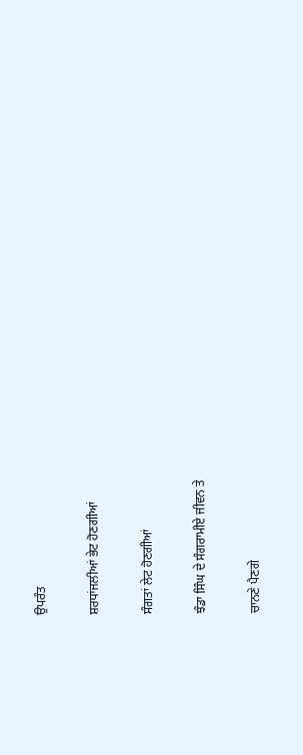ਉਪਰੰਤ

ਸ਼ਰਧਾਂਜਲੀਆਂ ਭੇਟ ਹੋਣਗੀਆਂ

ਸੰਗਤਾਂ ਲੇਟ ਹੋਣਗੀਆਂ

ਝੰਡਾ ਸਿੰਘ ਦੇ ਸੰਗਰਾਮੀਏ ਜੀਵਨ ਤੇ

ਚਾਨਣੇ ਪੈਣਗੇ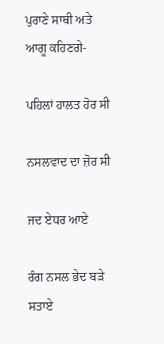ਪੁਰਾਣੇ ਸਾਥੀ ਅਤੇ ਆਗੂ ਕਹਿਣਗੇ-

ਪਹਿਲਾਂ ਹਾਲਤ ਹੋਰ ਸੀ

ਨਸਲਵਾਦ ਦਾ ਜ਼ੋਰ ਸੀ

ਜਦ ਏਧਰ ਆਏ

ਰੰਗ ਨਸਲ ਭੇਦ ਬੜੇ ਸਤਾਏ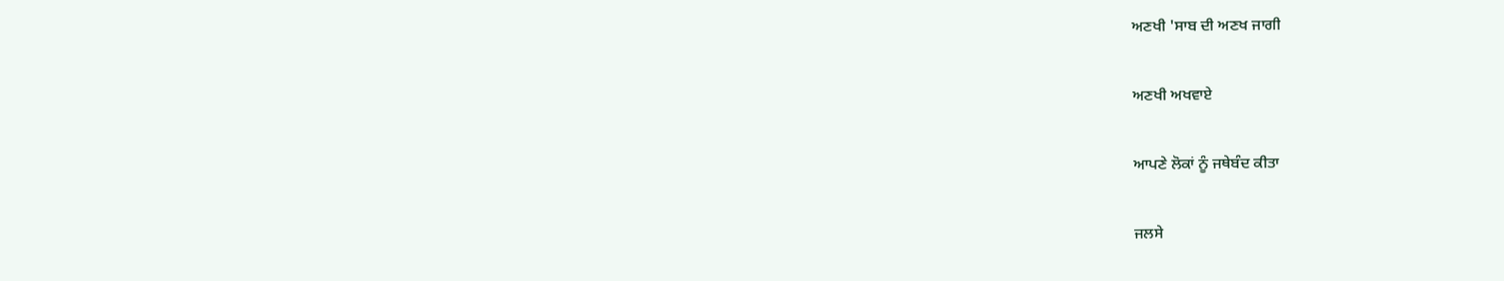ਅਣਖੀ 'ਸਾਬ ਦੀ ਅਣਖ ਜਾਗੀ

ਅਣਖੀ ਅਖਵਾਏ

ਆਪਣੇ ਲੋਕਾਂ ਨੂੰ ਜਥੇਬੰਦ ਕੀਤਾ

ਜਲਸੇ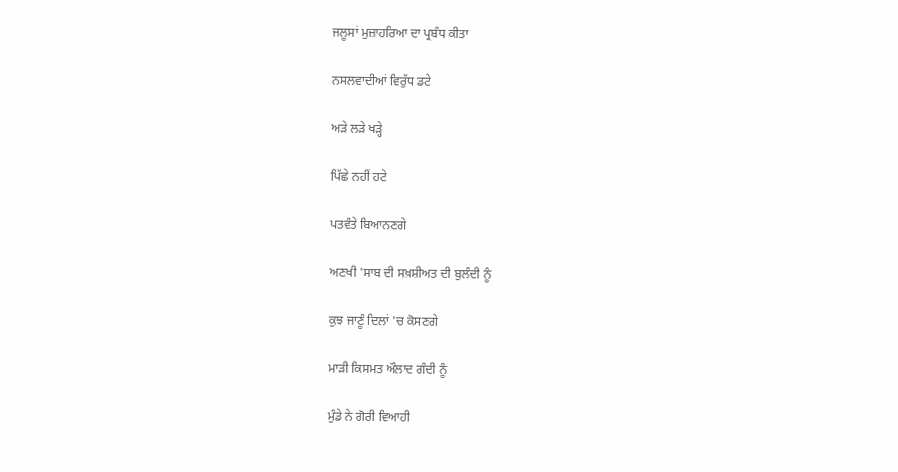ਜਲੂਸਾਂ ਮੁਜ਼ਾਹਰਿਆ ਦਾ ਪ੍ਰਬੰਧ ਕੀਤਾ

ਨਸਲਵਾਦੀਆਂ ਵਿਰੁੱਧ ਡਟੇ

ਅੜੇ ਲੜੇ ਖੜ੍ਹੇ

ਪਿੱਛੇ ਨਹੀਂ ਹਟੇ

ਪਤਵੰਤੇ ਬਿਆਨਣਗੇ

ਅਣਖੀ 'ਸਾਬ ਦੀ ਸਖ਼ਸ਼ੀਅਤ ਦੀ ਬੁਲੰਦੀ ਨੂੰ

ਕੁਝ ਜਾਣੂੰ ਦਿਲਾਂ 'ਚ ਕੋਸਣਗੇ

ਮਾੜੀ ਕਿਸਮਤ ਔਲਾਦ ਗੰਦੀ ਨੂੰ

ਮੁੰਡੇ ਨੇ ਗੋਰੀ ਵਿਆਹੀ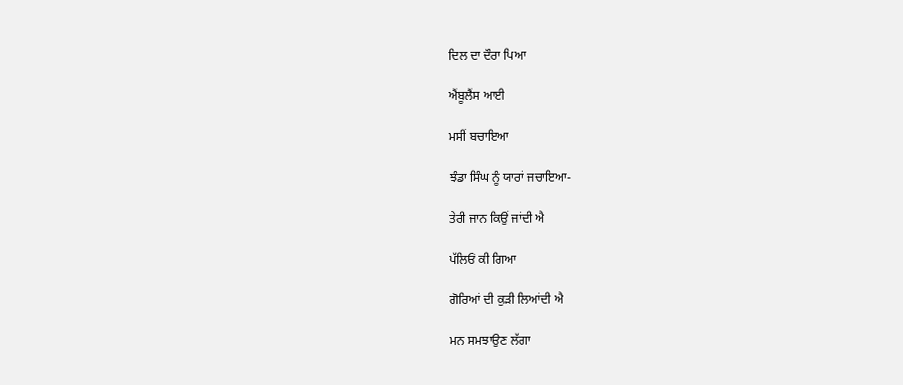ਦਿਲ ਦਾ ਦੌਰਾ ਪਿਆ

ਐਂਬੂਲੈਂਸ ਆਈ

ਮਸੀਂ ਬਚਾਇਆ

ਝੰਡਾ ਸਿੰਘ ਨੂੰ ਯਾਰਾਂ ਜਚਾਇਆ-

ਤੇਰੀ ਜਾਨ ਕਿਉਂ ਜਾਂਦੀ ਐ

ਪੱਲਿਓਂ ਕੀ ਗਿਆ

ਗੋਰਿਆਂ ਦੀ ਕੁੜੀ ਲਿਆਂਦੀ ਐ

ਮਨ ਸਮਝਾਉਣ ਲੱਗਾ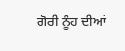ਗੋਰੀ ਨੂੰਹ ਦੀਆਂ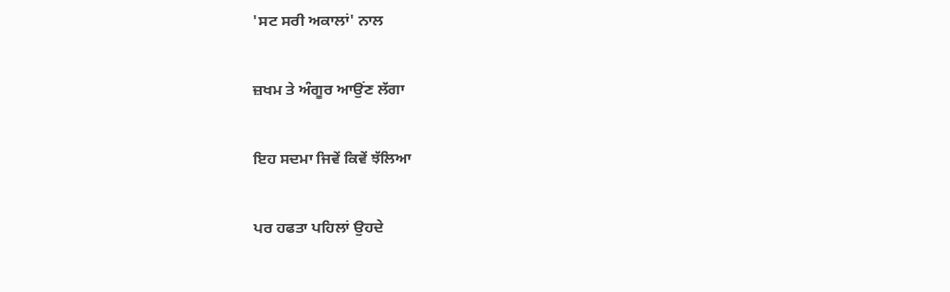'ਸਟ ਸਰੀ ਅਕਾਲਾਂ' ਨਾਲ

ਜ਼ਖਮ ਤੇ ਅੰਗੂਰ ਆਉਂਣ ਲੱਗਾ

ਇਹ ਸਦਮਾ ਜਿਵੇਂ ਕਿਵੇਂ ਝੱਲਿਆ

ਪਰ ਹਫਤਾ ਪਹਿਲਾਂ ਉਹਦੇ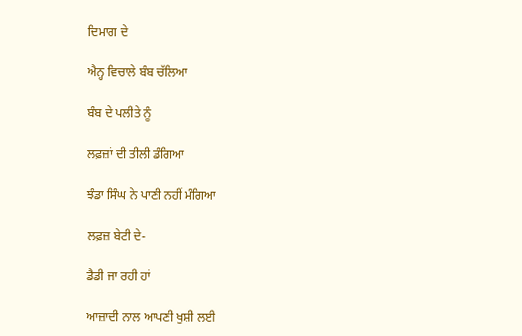ਦਿਮਾਗ ਦੇ

ਐਨ੍ਹ ਵਿਚਾਲੇ ਬੰਬ ਚੱਲਿਆ

ਬੰਬ ਦੇ ਪਲੀਤੇ ਨੂੰ

ਲਫ਼ਜ਼ਾਂ ਦੀ ਤੀਲੀ ਡੰਗਿਆ

ਝੰਡਾ ਸਿੰਘ ਨੇ ਪਾਣੀ ਨਹੀਂ ਮੰਗਿਆ

ਲਫ਼ਜ਼ ਬੇਟੀ ਦੇ-

ਡੈਡੀ ਜਾ ਰਹੀ ਹਾਂ

ਆਜ਼ਾਦੀ ਨਾਲ ਆਪਣੀ ਖੁਸ਼ੀ ਲਈ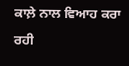ਕਾਲ਼ੇ ਨਾਲ ਵਿਆਹ ਕਰਾ ਰਹੀ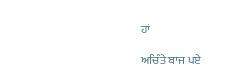ਹਾਂ

ਅਚਿੰਤੇ ਬਾਜ ਪਏ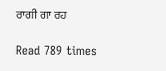ਰਾਗੀ ਗਾ ਰਹ

Read 789 times